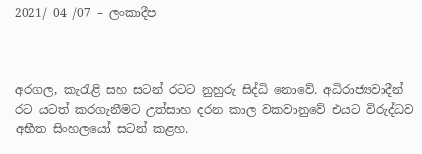2021/ 04 /07 – ලංකාදීප



අරගල, කැරැළි සහ සටන් රටට නුහුරු සිද්ධි නොවේ. අධිරාජ්‍යවාදීන් රට යටත් කරගැනීමට උත්සාහ දරන කාල වකවානුවේ එයට විරුද්ධව අභීත සිංහලයෝ සටන් කළහ.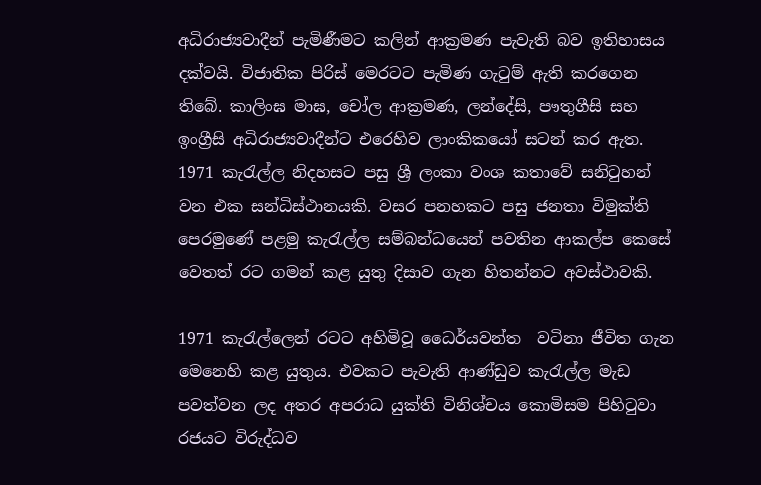අධිරාජ්‍යවාදීන් පැමිණීමට කලින් ආක්‍රමණ පැවැති බව ඉතිහාසය දක්වයි. විජාතික පිරිස් මෙරටට පැමිණ ගැටුම් ඇති කරගෙන තිබේ. කාලිංඝ මාඝ, චෝල ආක්‍රමණ, ලන්දේසි, පෟතුගීසි සහ ඉංග්‍රීසි අධිරාජ්‍යවාදීන්ට එරෙහිව ලාංකිකයෝ සටන් කර ඇත. 1971 කැරැල්ල නිදහසට පසු ශ්‍රී ලංකා වංශ කතාවේ සනිටුහන් වන එක සන්ධිස්ථානයකි. වසර පනහකට පසු ජනතා විමුක්ති පෙරමුණේ පළමු කැරැල්ල සම්බන්ධයෙන් පවතින ආකල්ප කෙසේ වෙතත් රට ගමන් කළ යුතු දිසාව ගැන හිතන්නට අවස්ථාවකි.

1971 කැරැල්ලෙන් රටට අහිමිවූ ධෛර්යවන්ත  වටිනා ජීවිත ගැන මෙනෙහි කළ යුතුය. එවකට පැවැති ආණ්ඩුව කැරැල්ල මැඩ පවත්වන ලද අතර අපරාධ යුක්ති විනිශ්චය කොමිසම පිහිටුවා රජයට විරුද්ධව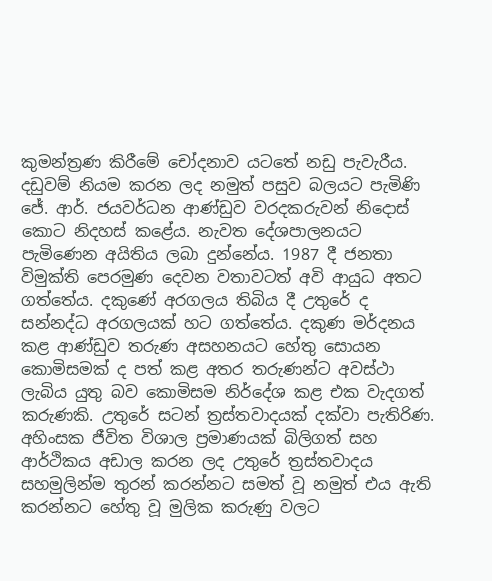කුමන්ත්‍රණ කිරීමේ චෝදනාව යටතේ නඩු පැවැරීය. දඩුවම් නියම කරන ලද නමුත් පසුව බලයට පැමිණි ජේ. ආර්. ජයවර්ධන ආණ්ඩුව වරදකරුවන් නිදොස් කොට නිදහස් කළේය. නැවත දේශපාලනයට පැමිණෙන අයිතිය ලබා දුන්නේය. 1987 දී ජනතා විමුක්ති පෙරමුණ දෙවන වතාවටත් අවි ආයුධ අතට ගත්තේය. දකුණේ අරගලය තිබිය දී උතුරේ ද සන්නද්ධ අරගලයක් හට ගත්තේය. දකුණ මර්දනය කළ ආණ්ඩුව තරුණ අසහනයට හේතු සොයන කොමිසමක් ද පත් කළ අතර තරුණන්ට අවස්ථා ලැබිය යුතු බව කොමිසම නිර්දේශ කළ එක වැදගත් කරුණකි. උතුරේ සටන් ත්‍රස්තවාදයක් දක්වා පැතිරිණ.  අහිංසක ජීවිත විශාල ප්‍රමාණයක් බිලිගත් සහ ආර්ථිකය අඩාල කරන ලද උතුරේ ත්‍රස්තවාදය සහමුලින්ම තුරන් කරන්නට සමත් වූ නමුත් එය ඇති කරන්නට හේතු වූ මුලික කරුණු වලට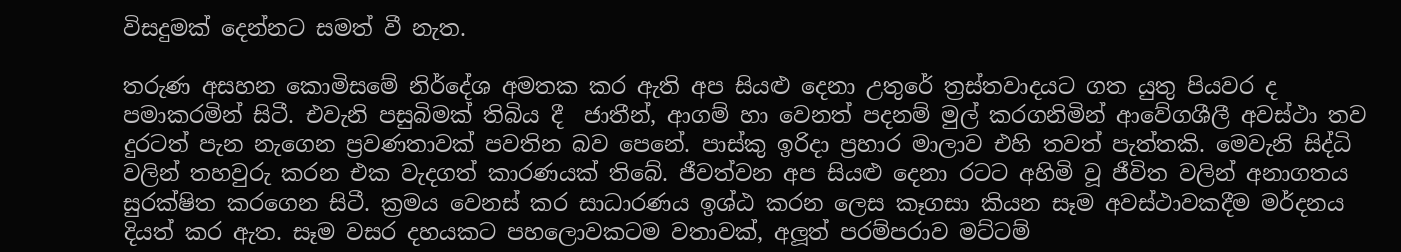විසදුමක් දෙන්නට සමත් වී නැත.

තරුණ අසහන කොමිසමේ නිර්දේශ අමතක කර ඇති අප සියළු දෙනා උතුරේ ත්‍රස්තවාදයට ගත යුතු පියවර ද පමාකරමින් සිටී. එවැනි පසුබිමක් තිබිය දී  ජාතීන්, ආගම් හා වෙනත් පදනම් මුල් කරගනිමින් ආවේගශීලී අවස්ථා තව දුරටත් පැන නැගෙන ප්‍රවණතාවක් පවතින බව පෙනේ. පාස්කු ඉරිදා ප්‍රහාර මාලාව එහි තවත් පැත්තකි. මෙවැනි සිද්ධි වලින් තහවුරු කරන එක වැදගත් කාරණයක් තිබේ. ජීවත්වන අප සියළු දෙනා රටට අහිමි වූ ජීවිත වලින් අනාගතය සුරක්ෂිත කරගෙන සිටී. ක්‍රමය වෙනස් කර සාධාරණය ඉශ්ඨ කරන ලෙස කෑගසා කියන සෑම අවස්ථාවකදීම මර්දනය දියත් කර ඇත. සෑම වසර දහයකට පහලොවකටම වතාවක්, අලූත් පරම්පරාව මට්ටම්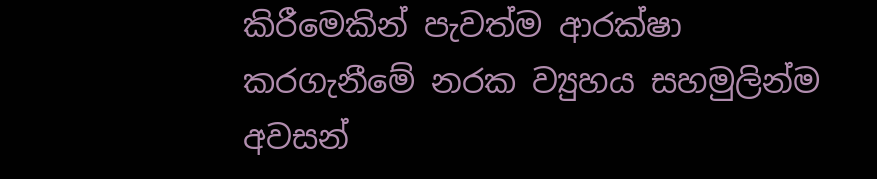කිරීමෙකින් පැවත්ම ආරක්ෂා කරගැනීමේ නරක ව්‍යුහය සහමුලින්ම අවසන්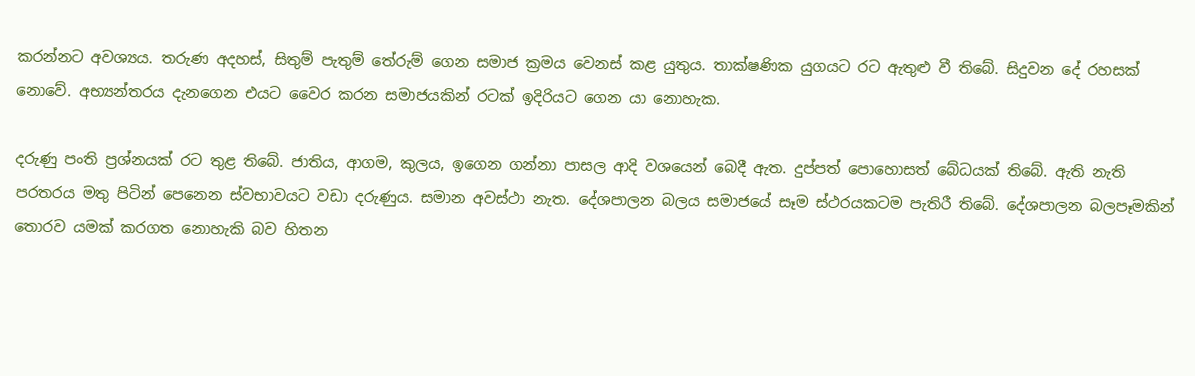කරන්නට අවශ්‍යය. තරුණ අදහස්, සිතුම් පැතුම් තේරුම් ගෙන සමාජ ක්‍රමය වෙනස් කළ යුතුය. තාක්ෂණික යුගයට රට ඇතුළු වී තිබේ. සිදුවන දේ රහසක් නොවේ. අභ්‍යන්තරය දැනගෙන එයට වෛර කරන සමාජයකින් රටක් ඉදිරියට ගෙන යා නොහැක.

දරුණු පංති ප්‍රශ්නයක් රට තුළ තිබේ. ජාතිය, ආගම, කුලය, ඉගෙන ගන්නා පාසල ආදි වශයෙන් බෙදී ඇත. දුප්පත් පොහොසත් බේධයක් තිබේ. ඇති නැති පරතරය මතු පිටින් පෙනෙන ස්වභාවයට වඩා දරුණුය. සමාන අවස්ථා නැත. දේශපාලන බලය සමාජයේ සෑම ස්ථරයකටම පැතිරී තිබේ. දේශපාලන බලපෑමකින් තොරව යමක් කරගත නොහැකි බව හිතන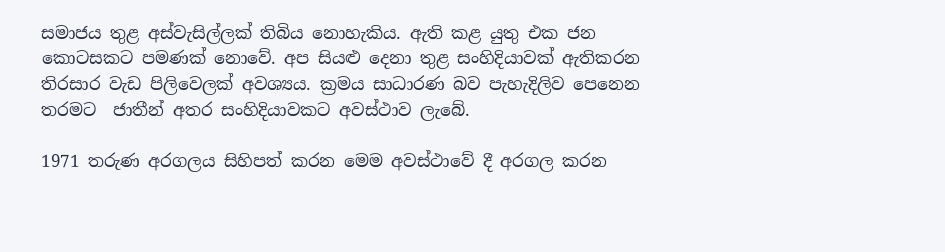සමාජය තුළ අස්වැසිල්ලක් තිබිය නොහැකිය. ඇති කළ යුතු එක ජන කොටසකට පමණක් නොවේ. අප සියළු දෙනා තුළ සංහිදියාවක් ඇතිකරන තිරසාර වැඩ පිලිවෙලක් අවශ්‍යය. ක්‍රමය සාධාරණ බව පැහැදිලිව පෙනෙන තරමට  ජාතීන් අතර සංහිදියාවකට අවස්ථාව ලැබේ.

1971 තරුණ අරගලය සිහිපත් කරන මෙම අවස්ථාවේ දී අරගල කරන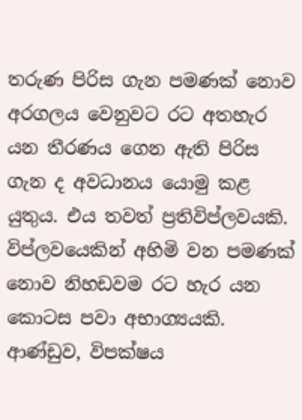තරුණ පිරිස ගැන පමණක් නොව අරගලය වෙනුවට රට අතහැර යන තීරණය ගෙන ඇති පිරිස ගැන ද අවධානය යොමු කළ යුතුය. එය තවත් ප්‍රතිවිප්ලවයකි. විප්ලවයෙකින් අහිමි වන පමණක් නොව නිහඩවම රට හැර යන කොටස පවා අභාග්‍යයකි. ආණ්ඩුව, විපක්ෂය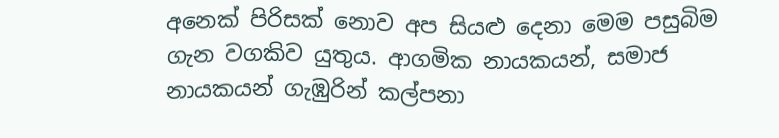අනෙක් පිරිසක් නොව අප සියළු දෙනා මෙම පසුබිම ගැන වගකිව යුතුය. ආගමික නායකයන්, සමාජ නායකයන් ගැඹුරින් කල්පනා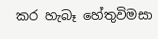කර හැබෑ හේතුවිමසා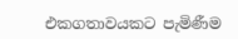එකගතාවයකට පැමිණීම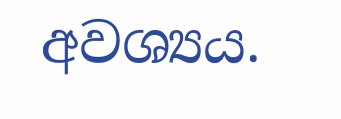අවශ්‍යය.